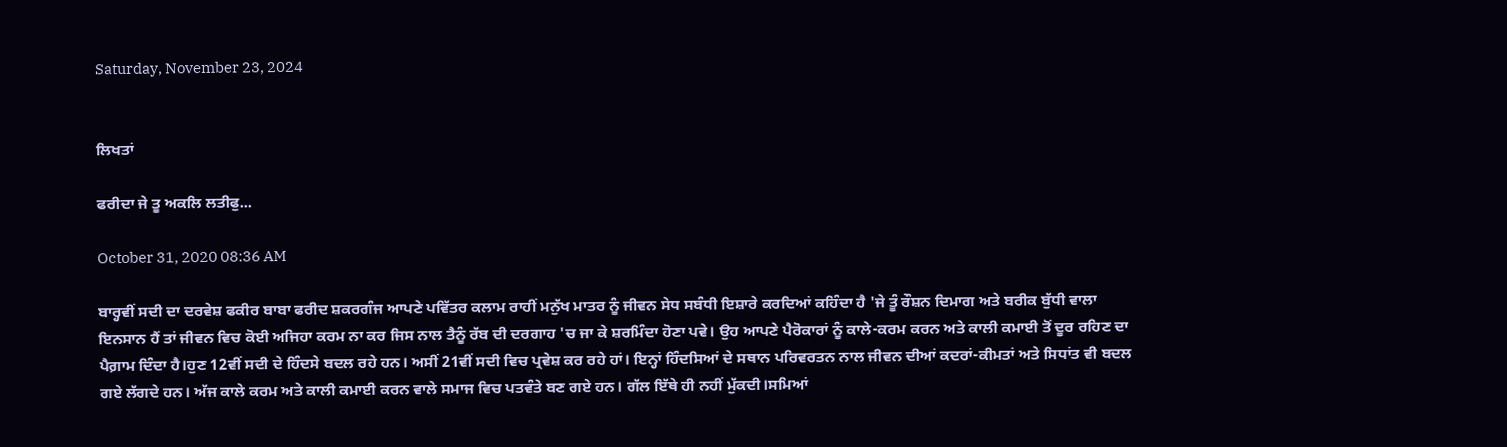Saturday, November 23, 2024


ਲਿਖਤਾਂ

ਫਰੀਦਾ ਜੇ ਤੂ ਅਕਲਿ ਲਤੀਫੁ...

October 31, 2020 08:36 AM

ਬਾਰ੍ਹਵੀਂ ਸਦੀ ਦਾ ਦਰਵੇਸ਼ ਫਕੀਰ ਬਾਬਾ ਫਰੀਦ ਸ਼ਕਰਗੰਜ ਆਪਣੇ ਪਵਿੱਤਰ ਕਲਾਮ ਰਾਹੀਂ ਮਨੁੱਖ ਮਾਤਰ ਨੂੰ ਜੀਵਨ ਸੇਧ ਸਬੰਧੀ ਇਸ਼ਾਰੇ ਕਰਦਿਆਂ ਕਹਿੰਦਾ ਹੈ 'ਜੇ ਤੂੰ ਰੌਸ਼ਨ ਦਿਮਾਗ ਅਤੇ ਬਰੀਕ ਬੁੱਧੀ ਵਾਲਾ ਇਨਸਾਨ ਹੈਂ ਤਾਂ ਜੀਵਨ ਵਿਚ ਕੋਈ ਅਜਿਹਾ ਕਰਮ ਨਾ ਕਰ ਜਿਸ ਨਾਲ ਤੈਨੂੰ ਰੱਬ ਦੀ ਦਰਗਾਹ 'ਚ ਜਾ ਕੇ ਸ਼ਰਮਿੰਦਾ ਹੋਣਾ ਪਵੇ। ਉਹ ਆਪਣੇ ਪੈਰੋਕਾਰਾਂ ਨੂੰ ਕਾਲੇ-ਕਰਮ ਕਰਨ ਅਤੇ ਕਾਲੀ ਕਮਾਈ ਤੋਂ ਦੂਰ ਰਹਿਣ ਦਾ ਪੈਗ਼ਾਮ ਦਿੰਦਾ ਹੈ।ਹੁਣ 12ਵੀਂ ਸਦੀ ਦੇ ਹਿੰਦਸੇ ਬਦਲ ਰਹੇ ਹਨ। ਅਸੀਂ 21ਵੀਂ ਸਦੀ ਵਿਚ ਪ੍ਰਵੇਸ਼ ਕਰ ਰਹੇ ਹਾਂ। ਇਨ੍ਹਾਂ ਹਿੰਦਸਿਆਂ ਦੇ ਸਥਾਨ ਪਰਿਵਰਤਨ ਨਾਲ ਜੀਵਨ ਦੀਆਂ ਕਦਰਾਂ-ਕੀਮਤਾਂ ਅਤੇ ਸਿਧਾਂਤ ਵੀ ਬਦਲ ਗਏ ਲੱਗਦੇ ਹਨ। ਅੱਜ ਕਾਲੇ ਕਰਮ ਅਤੇ ਕਾਲੀ ਕਮਾਈ ਕਰਨ ਵਾਲੇ ਸਮਾਜ ਵਿਚ ਪਤਵੰਤੇ ਬਣ ਗਏ ਹਨ। ਗੱਲ ਇੱਥੇ ਹੀ ਨਹੀਂ ਮੁੱਕਦੀ।ਸਮਿਆਂ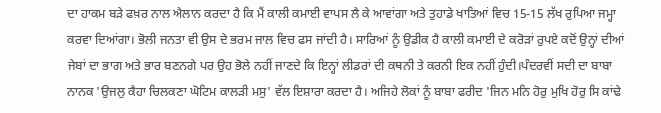ਦਾ ਹਾਕਮ ਬੜੇ ਫਖ਼ਰ ਨਾਲ ਐਲਾਨ ਕਰਦਾ ਹੈ ਕਿ ਮੈਂ ਕਾਲੀ ਕਮਾਈ ਵਾਪਸ ਲੈ ਕੇ ਆਵਾਂਗਾ ਅਤੇ ਤੁਹਾਡੇ ਖਾਤਿਆਂ ਵਿਚ 15-15 ਲੱਖ ਰੁਪਿਆ ਜਮ੍ਹਾ ਕਰਵਾ ਦਿਆਂਗਾ। ਭੋਲੀ ਜਨਤਾ ਵੀ ਉਸ ਦੇ ਭਰਮ ਜਾਲ ਵਿਚ ਫਸ ਜਾਂਦੀ ਹੈ। ਸਾਰਿਆਂ ਨੂੰ ਉਡੀਕ ਹੈ ਕਾਲੀ ਕਮਾਈ ਦੇ ਕਰੋੜਾਂ ਰੁਪਏ ਕਦੋਂ ਉਨ੍ਹਾਂ ਦੀਆਂ ਜੇਬਾਂ ਦਾ ਭਾਗ ਅਤੇ ਭਾਰ ਬਣਨਗੇ ਪਰ ਉਹ ਭੋਲੇ ਨਹੀਂ ਜਾਣਦੇ ਕਿ ਇਨ੍ਹਾਂ ਲੀਡਰਾਂ ਦੀ ਕਥਨੀ ਤੇ ਕਰਨੀ ਇਕ ਨਹੀਂ ਹੁੰਦੀ।ਪੰਦਰਵੀਂ ਸਦੀ ਦਾ ਬਾਬਾ ਨਾਨਕ 'ਉਜਲੁ ਕੈਹਾ ਚਿਲਕਣਾ ਘੋਟਿਮ ਕਾਲੜੀ ਮਸੁ' ਵੱਲ ਇਸ਼ਾਰਾ ਕਰਦਾ ਹੈ। ਅਜਿਹੇ ਲੋਕਾਂ ਨੂੰ ਬਾਬਾ ਫਰੀਦ 'ਜਿਨ ਮਨਿ ਹੋਰੁ ਮੁਖਿ ਹੋਰੁ ਸਿ ਕਾਂਢੇ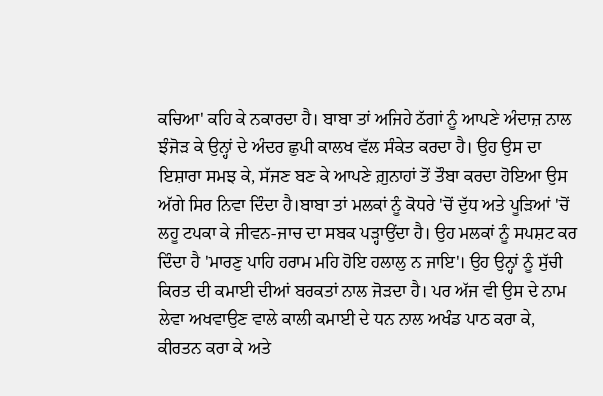ਕਚਿਆ' ਕਹਿ ਕੇ ਨਕਾਰਦਾ ਹੈ। ਬਾਬਾ ਤਾਂ ਅਜਿਹੇ ਠੱਗਾਂ ਨੂੰ ਆਪਣੇ ਅੰਦਾਜ਼ ਨਾਲ ਝੰਜੋੜ ਕੇ ਉਨ੍ਹਾਂ ਦੇ ਅੰਦਰ ਛੁਪੀ ਕਾਲਖ ਵੱਲ ਸੰਕੇਤ ਕਰਦਾ ਹੈ। ਉਹ ਉਸ ਦਾ ਇਸ਼ਾਰਾ ਸਮਝ ਕੇ, ਸੱਜਣ ਬਣ ਕੇ ਆਪਣੇ ਗ਼ੁਨਾਹਾਂ ਤੋਂ ਤੌਬਾ ਕਰਦਾ ਹੋਇਆ ਉਸ ਅੱਗੇ ਸਿਰ ਨਿਵਾ ਦਿੰਦਾ ਹੈ।ਬਾਬਾ ਤਾਂ ਮਲਕਾਂ ਨੂੰ ਕੋਧਰੇ 'ਚੋਂ ਦੁੱਧ ਅਤੇ ਪੂੜਿਆਂ 'ਚੋਂ ਲਹੂ ਟਪਕਾ ਕੇ ਜੀਵਨ-ਜਾਚ ਦਾ ਸਬਕ ਪੜ੍ਹਾਉਂਦਾ ਹੈ। ਉਹ ਮਲਕਾਂ ਨੂੰ ਸਪਸ਼ਟ ਕਰ ਦਿੰਦਾ ਹੈ 'ਮਾਰਣੁ ਪਾਹਿ ਹਰਾਮ ਮਹਿ ਹੋਇ ਹਲਾਲੁ ਨ ਜਾਇ'। ਉਹ ਉਨ੍ਹਾਂ ਨੂੰ ਸੁੱਚੀ ਕਿਰਤ ਦੀ ਕਮਾਈ ਦੀਆਂ ਬਰਕਤਾਂ ਨਾਲ ਜੋੜਦਾ ਹੈ। ਪਰ ਅੱਜ ਵੀ ਉਸ ਦੇ ਨਾਮ ਲੇਵਾ ਅਖਵਾਉਣ ਵਾਲੇ ਕਾਲੀ ਕਮਾਈ ਦੇ ਧਨ ਨਾਲ ਅਖੰਡ ਪਾਠ ਕਰਾ ਕੇ, ਕੀਰਤਨ ਕਰਾ ਕੇ ਅਤੇ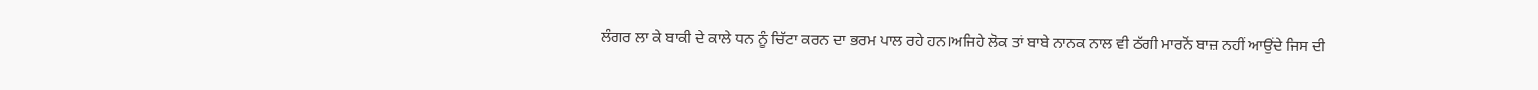ਲੰਗਰ ਲਾ ਕੇ ਬਾਕੀ ਦੇ ਕਾਲੇ ਧਨ ਨੂੰ ਚਿੱਟਾ ਕਰਨ ਦਾ ਭਰਮ ਪਾਲ ਰਹੇ ਹਨ।ਅਜਿਹੇ ਲੋਕ ਤਾਂ ਬਾਬੇ ਨਾਨਕ ਨਾਲ ਵੀ ਠੱਗੀ ਮਾਰਨੋਂ ਬਾਜ਼ ਨਹੀਂ ਆਉਂਦੇ ਜਿਸ ਦੀ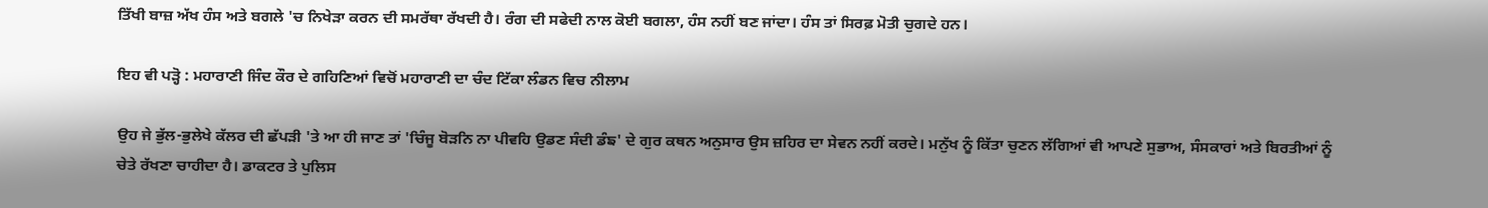ਤਿੱਖੀ ਬਾਜ਼ ਅੱਖ ਹੰਸ ਅਤੇ ਬਗਲੇ 'ਚ ਨਿਖੇੜਾ ਕਰਨ ਦੀ ਸਮਰੱਥਾ ਰੱਖਦੀ ਹੈ। ਰੰਗ ਦੀ ਸਫੇਦੀ ਨਾਲ ਕੋਈ ਬਗਲਾ, ਹੰਸ ਨਹੀਂ ਬਣ ਜਾਂਦਾ। ਹੰਸ ਤਾਂ ਸਿਰਫ਼ ਮੋਤੀ ਚੁਗਦੇ ਹਨ।

ਇਹ ਵੀ ਪੜ੍ਹੋ : ਮਹਾਰਾਣੀ ਜਿੰਦ ਕੌਰ ਦੇ ਗਹਿਣਿਆਂ ਵਿਚੋਂ ਮਹਾਰਾਣੀ ਦਾ ਚੰਦ ਟਿੱਕਾ ਲੰਡਨ ਵਿਚ ਨੀਲਾਮ

ਉਹ ਜੇ ਭੁੱਲ-ਭੁਲੇਖੇ ਕੱਲਰ ਦੀ ਛੱਪੜੀ 'ਤੇ ਆ ਹੀ ਜਾਣ ਤਾਂ 'ਚਿੰਜੂ ਬੋੜਨਿ ਨਾ ਪੀਵਹਿ ਉਡਣ ਸੰਦੀ ਡੰਙ' ਦੇ ਗੁਰ ਕਥਨ ਅਨੁਸਾਰ ਉਸ ਜ਼ਹਿਰ ਦਾ ਸੇਵਨ ਨਹੀਂ ਕਰਦੇ। ਮਨੁੱਖ ਨੂੰ ਕਿੱਤਾ ਚੁਣਨ ਲੱਗਿਆਂ ਵੀ ਆਪਣੇ ਸੁਭਾਅ, ਸੰਸਕਾਰਾਂ ਅਤੇ ਬਿਰਤੀਆਂ ਨੂੰ ਚੇਤੇ ਰੱਖਣਾ ਚਾਹੀਦਾ ਹੈ। ਡਾਕਟਰ ਤੇ ਪੁਲਿਸ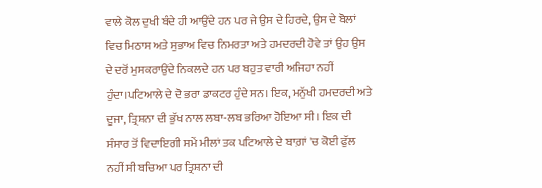ਵਾਲੇ ਕੋਲ ਦੁਖੀ ਬੰਦੇ ਹੀ ਆਉਂਦੇ ਹਨ ਪਰ ਜੇ ਉਸ ਦੇ ਹਿਰਦੇ, ਉਸ ਦੇ ਬੋਲਾਂ ਵਿਚ ਮਿਠਾਸ ਅਤੇ ਸੁਭਾਅ ਵਿਚ ਨਿਮਰਤਾ ਅਤੇ ਹਮਦਰਦੀ ਹੋਵੇ ਤਾਂ ਉਹ ਉਸ ਦੇ ਦਰੋਂ ਮੁਸਕਰਾਉਂਦੇ ਨਿਕਲਦੇ ਹਨ ਪਰ ਬਹੁਤ ਵਾਰੀ ਅਜਿਹਾ ਨਹੀਂ ਹੁੰਦਾ।ਪਟਿਆਲੇ ਦੇ ਦੋ ਭਰਾ ਡਾਕਟਰ ਹੁੰਦੇ ਸਨ। ਇਕ, ਮਨੁੱਖੀ ਹਮਦਰਦੀ ਅਤੇ ਦੂਜਾ, ਤ੍ਰਿਸ਼ਨਾ ਦੀ ਭੁੱਖ ਨਾਲ ਲਬਾ-ਲਬ ਭਰਿਆ ਹੋਇਆ ਸੀ। ਇਕ ਦੀ ਸੰਸਾਰ ਤੋਂ ਵਿਦਾਇਗੀ ਸਮੇਂ ਮੀਲਾਂ ਤਕ ਪਟਿਆਲੇ ਦੇ ਬਾਗ਼ਾਂ 'ਚ ਕੋਈ ਫੁੱਲ ਨਹੀਂ ਸੀ ਬਚਿਆ ਪਰ ਤ੍ਰਿਸ਼ਨਾ ਦੀ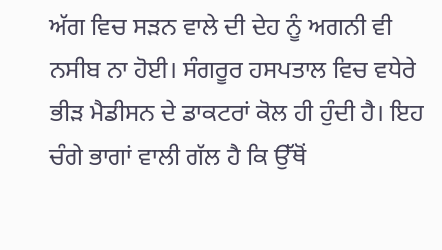ਅੱਗ ਵਿਚ ਸੜਨ ਵਾਲੇ ਦੀ ਦੇਹ ਨੂੰ ਅਗਨੀ ਵੀ ਨਸੀਬ ਨਾ ਹੋਈ। ਸੰਗਰੂਰ ਹਸਪਤਾਲ ਵਿਚ ਵਧੇਰੇ ਭੀੜ ਮੈਡੀਸਨ ਦੇ ਡਾਕਟਰਾਂ ਕੋਲ ਹੀ ਹੁੰਦੀ ਹੈ। ਇਹ ਚੰਗੇ ਭਾਗਾਂ ਵਾਲੀ ਗੱਲ ਹੈ ਕਿ ਉੱਥੋਂ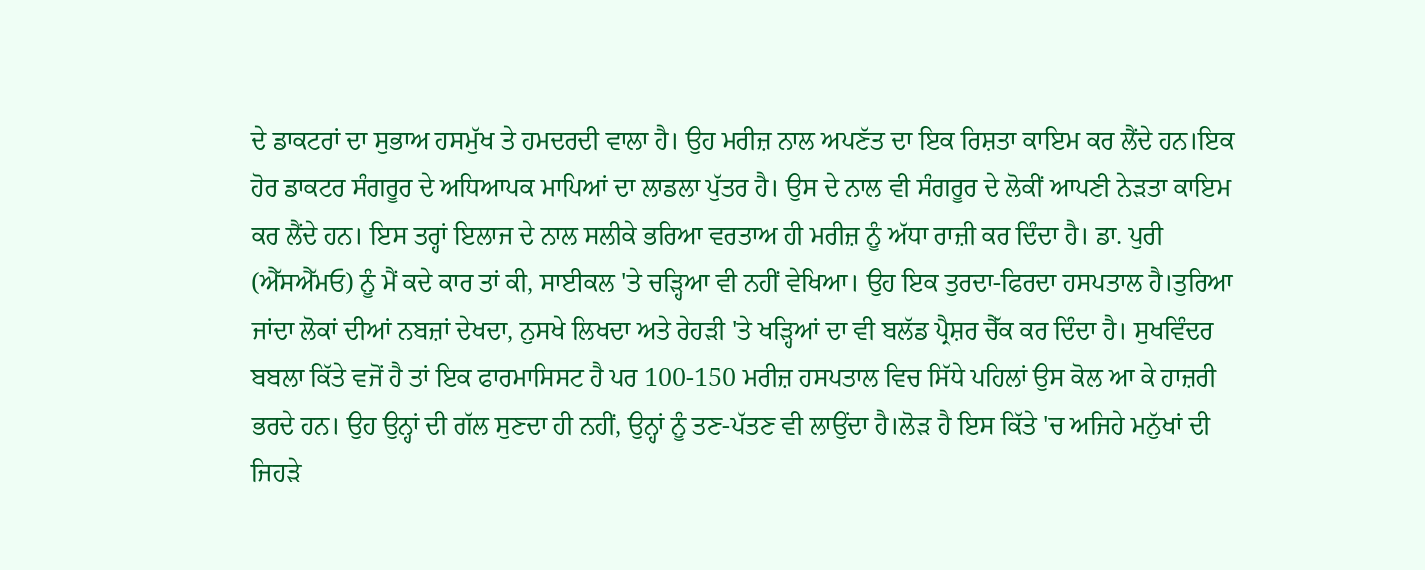ਦੇ ਡਾਕਟਰਾਂ ਦਾ ਸੁਭਾਅ ਹਸਮੁੱਖ ਤੇ ਹਮਦਰਦੀ ਵਾਲਾ ਹੈ। ਉਹ ਮਰੀਜ਼ ਨਾਲ ਅਪਣੱਤ ਦਾ ਇਕ ਰਿਸ਼ਤਾ ਕਾਇਮ ਕਰ ਲੈਂਦੇ ਹਨ।ਇਕ ਹੋਰ ਡਾਕਟਰ ਸੰਗਰੂਰ ਦੇ ਅਧਿਆਪਕ ਮਾਪਿਆਂ ਦਾ ਲਾਡਲਾ ਪੁੱਤਰ ਹੈ। ਉਸ ਦੇ ਨਾਲ ਵੀ ਸੰਗਰੂਰ ਦੇ ਲੋਕੀਂ ਆਪਣੀ ਨੇੜਤਾ ਕਾਇਮ ਕਰ ਲੈਂਦੇ ਹਨ। ਇਸ ਤਰ੍ਹਾਂ ਇਲਾਜ ਦੇ ਨਾਲ ਸਲੀਕੇ ਭਰਿਆ ਵਰਤਾਅ ਹੀ ਮਰੀਜ਼ ਨੂੰ ਅੱਧਾ ਰਾਜ਼ੀ ਕਰ ਦਿੰਦਾ ਹੈ। ਡਾ. ਪੁਰੀ (ਐੱਸਐੱਮਓ) ਨੂੰ ਮੈਂ ਕਦੇ ਕਾਰ ਤਾਂ ਕੀ, ਸਾਈਕਲ 'ਤੇ ਚੜ੍ਹਿਆ ਵੀ ਨਹੀਂ ਵੇਖਿਆ। ਉਹ ਇਕ ਤੁਰਦਾ-ਫਿਰਦਾ ਹਸਪਤਾਲ ਹੈ।ਤੁਰਿਆ ਜਾਂਦਾ ਲੋਕਾਂ ਦੀਆਂ ਨਬਜ਼ਾਂ ਦੇਖਦਾ, ਨੁਸਖੇ ਲਿਖਦਾ ਅਤੇ ਰੇਹੜੀ 'ਤੇ ਖੜ੍ਹਿਆਂ ਦਾ ਵੀ ਬਲੱਡ ਪ੍ਰੈਸ਼ਰ ਚੈੱਕ ਕਰ ਦਿੰਦਾ ਹੈ। ਸੁਖਵਿੰਦਰ ਬਬਲਾ ਕਿੱਤੇ ਵਜੋਂ ਹੈ ਤਾਂ ਇਕ ਫਾਰਮਾਸਿਸਟ ਹੈ ਪਰ 100-150 ਮਰੀਜ਼ ਹਸਪਤਾਲ ਵਿਚ ਸਿੱਧੇ ਪਹਿਲਾਂ ਉਸ ਕੋਲ ਆ ਕੇ ਹਾਜ਼ਰੀ ਭਰਦੇ ਹਨ। ਉਹ ਉਨ੍ਹਾਂ ਦੀ ਗੱਲ ਸੁਣਦਾ ਹੀ ਨਹੀਂ, ਉਨ੍ਹਾਂ ਨੂੰ ਤਣ-ਪੱਤਣ ਵੀ ਲਾਉਂਦਾ ਹੈ।ਲੋੜ ਹੈ ਇਸ ਕਿੱਤੇ 'ਚ ਅਜਿਹੇ ਮਨੁੱਖਾਂ ਦੀ ਜਿਹੜੇ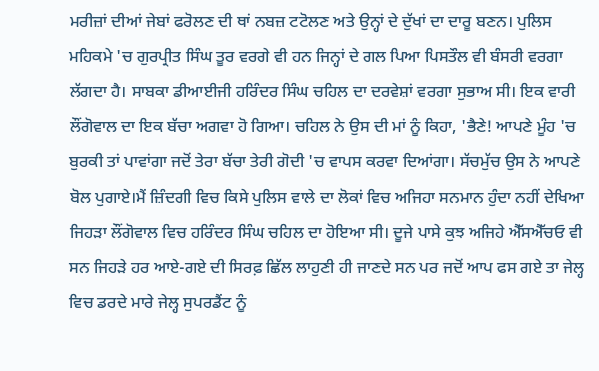ਮਰੀਜ਼ਾਂ ਦੀਆਂ ਜੇਬਾਂ ਫਰੋਲਣ ਦੀ ਥਾਂ ਨਬਜ਼ ਟਟੋਲਣ ਅਤੇ ਉਨ੍ਹਾਂ ਦੇ ਦੁੱਖਾਂ ਦਾ ਦਾਰੂ ਬਣਨ। ਪੁਲਿਸ ਮਹਿਕਮੇ 'ਚ ਗੁਰਪ੍ਰੀਤ ਸਿੰਘ ਤੂਰ ਵਰਗੇ ਵੀ ਹਨ ਜਿਨ੍ਹਾਂ ਦੇ ਗਲ ਪਿਆ ਪਿਸਤੌਲ ਵੀ ਬੰਸਰੀ ਵਰਗਾ ਲੱਗਦਾ ਹੈ। ਸਾਬਕਾ ਡੀਆਈਜੀ ਹਰਿੰਦਰ ਸਿੰਘ ਚਹਿਲ ਦਾ ਦਰਵੇਸ਼ਾਂ ਵਰਗਾ ਸੁਭਾਅ ਸੀ। ਇਕ ਵਾਰੀ ਲੌਂਗੋਵਾਲ ਦਾ ਇਕ ਬੱਚਾ ਅਗਵਾ ਹੋ ਗਿਆ। ਚਹਿਲ ਨੇ ਉਸ ਦੀ ਮਾਂ ਨੂੰ ਕਿਹਾ, 'ਭੈਣੇ! ਆਪਣੇ ਮੂੰਹ 'ਚ ਬੁਰਕੀ ਤਾਂ ਪਾਵਾਂਗਾ ਜਦੋਂ ਤੇਰਾ ਬੱਚਾ ਤੇਰੀ ਗੋਦੀ 'ਚ ਵਾਪਸ ਕਰਵਾ ਦਿਆਂਗਾ। ਸੱਚਮੁੱਚ ਉਸ ਨੇ ਆਪਣੇ ਬੋਲ ਪੁਗਾਏ।ਮੈਂ ਜ਼ਿੰਦਗੀ ਵਿਚ ਕਿਸੇ ਪੁਲਿਸ ਵਾਲੇ ਦਾ ਲੋਕਾਂ ਵਿਚ ਅਜਿਹਾ ਸਨਮਾਨ ਹੁੰਦਾ ਨਹੀਂ ਦੇਖਿਆ ਜਿਹੜਾ ਲੌਂਗੋਵਾਲ ਵਿਚ ਹਰਿੰਦਰ ਸਿੰਘ ਚਹਿਲ ਦਾ ਹੋਇਆ ਸੀ। ਦੂਜੇ ਪਾਸੇ ਕੁਝ ਅਜਿਹੇ ਐੱਸਐੱਚਓ ਵੀ ਸਨ ਜਿਹੜੇ ਹਰ ਆਏ-ਗਏ ਦੀ ਸਿਰਫ਼ ਛਿੱਲ ਲਾਹੁਣੀ ਹੀ ਜਾਣਦੇ ਸਨ ਪਰ ਜਦੋਂ ਆਪ ਫਸ ਗਏ ਤਾ ਜੇਲ੍ਹ ਵਿਚ ਡਰਦੇ ਮਾਰੇ ਜੇਲ੍ਹ ਸੁਪਰਡੈਂਟ ਨੂੰ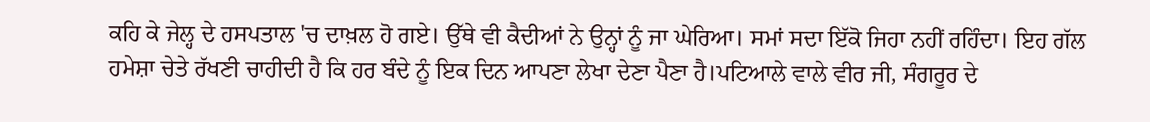ਕਹਿ ਕੇ ਜੇਲ੍ਹ ਦੇ ਹਸਪਤਾਲ 'ਚ ਦਾਖ਼ਲ ਹੋ ਗਏ। ਉੱਥੇ ਵੀ ਕੈਦੀਆਂ ਨੇ ਉਨ੍ਹਾਂ ਨੂੰ ਜਾ ਘੇਰਿਆ। ਸਮਾਂ ਸਦਾ ਇੱਕੋ ਜਿਹਾ ਨਹੀਂ ਰਹਿੰਦਾ। ਇਹ ਗੱਲ ਹਮੇਸ਼ਾ ਚੇਤੇ ਰੱਖਣੀ ਚਾਹੀਦੀ ਹੈ ਕਿ ਹਰ ਬੰਦੇ ਨੂੰ ਇਕ ਦਿਨ ਆਪਣਾ ਲੇਖਾ ਦੇਣਾ ਪੈਣਾ ਹੈ।ਪਟਿਆਲੇ ਵਾਲੇ ਵੀਰ ਜੀ, ਸੰਗਰੂਰ ਦੇ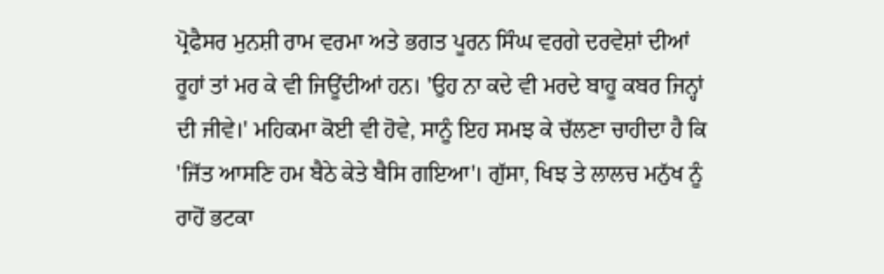ਪ੍ਰੋਫੈਸਰ ਮੁਨਸ਼ੀ ਰਾਮ ਵਰਮਾ ਅਤੇ ਭਗਤ ਪੂਰਨ ਸਿੰਘ ਵਰਗੇ ਦਰਵੇਸ਼ਾਂ ਦੀਆਂ ਰੂਹਾਂ ਤਾਂ ਮਰ ਕੇ ਵੀ ਜਿਊਂਦੀਆਂ ਹਨ। 'ਉਹ ਨਾ ਕਦੇ ਵੀ ਮਰਦੇ ਬਾਹੂ ਕਬਰ ਜਿਨ੍ਹਾਂ ਦੀ ਜੀਵੇ।' ਮਹਿਕਮਾ ਕੋਈ ਵੀ ਹੋਵੇ, ਸਾਨੂੰ ਇਹ ਸਮਝ ਕੇ ਚੱਲਣਾ ਚਾਹੀਦਾ ਹੈ ਕਿ 'ਜਿੱਤ ਆਸਣਿ ਹਮ ਬੈਠੇ ਕੇਤੇ ਬੈਸਿ ਗਇਆ'। ਗੁੱਸਾ, ਖਿਝ ਤੇ ਲਾਲਚ ਮਨੁੱਖ ਨੂੰ ਰਾਹੋਂ ਭਟਕਾ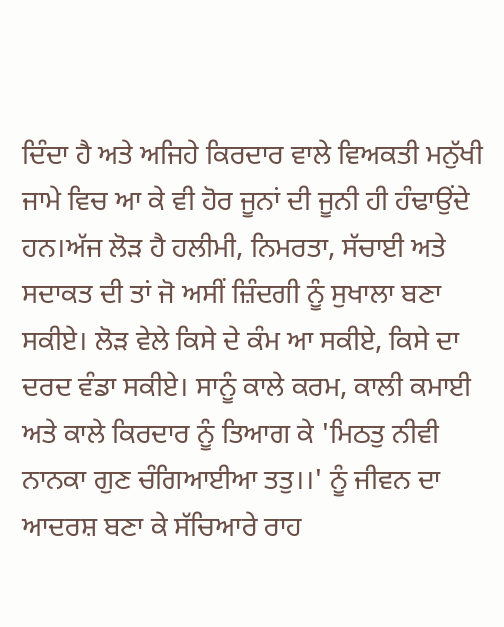ਦਿੰਦਾ ਹੈ ਅਤੇ ਅਜਿਹੇ ਕਿਰਦਾਰ ਵਾਲੇ ਵਿਅਕਤੀ ਮਨੁੱਖੀ ਜਾਮੇ ਵਿਚ ਆ ਕੇ ਵੀ ਹੋਰ ਜੂਨਾਂ ਦੀ ਜੂਨੀ ਹੀ ਹੰਢਾਉਂਦੇ ਹਨ।ਅੱਜ ਲੋੜ ਹੈ ਹਲੀਮੀ, ਨਿਮਰਤਾ, ਸੱਚਾਈ ਅਤੇ ਸਦਾਕਤ ਦੀ ਤਾਂ ਜੋ ਅਸੀਂ ਜ਼ਿੰਦਗੀ ਨੂੰ ਸੁਖਾਲਾ ਬਣਾ ਸਕੀਏ। ਲੋੜ ਵੇਲੇ ਕਿਸੇ ਦੇ ਕੰਮ ਆ ਸਕੀਏ, ਕਿਸੇ ਦਾ ਦਰਦ ਵੰਡਾ ਸਕੀਏ। ਸਾਨੂੰ ਕਾਲੇ ਕਰਮ, ਕਾਲੀ ਕਮਾਈ ਅਤੇ ਕਾਲੇ ਕਿਰਦਾਰ ਨੂੰ ਤਿਆਗ ਕੇ 'ਮਿਠਤੁ ਨੀਵੀ ਨਾਨਕਾ ਗੁਣ ਚੰਗਿਆਈਆ ਤਤੁ।।' ਨੂੰ ਜੀਵਨ ਦਾ ਆਦਰਸ਼ ਬਣਾ ਕੇ ਸੱਚਿਆਰੇ ਰਾਹ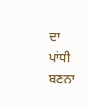ਦਾ ਪਾਂਧੀ ਬਣਨਾ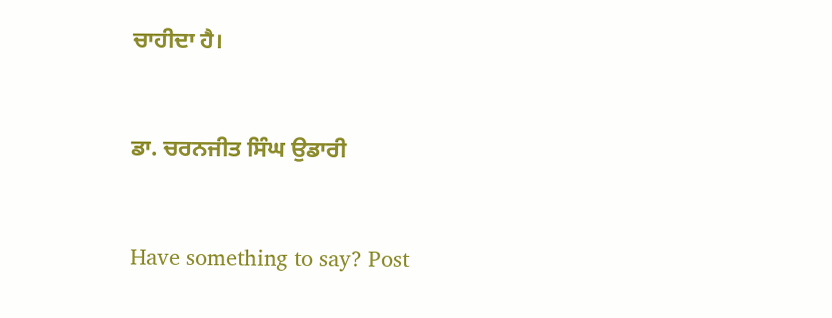ਚਾਹੀਦਾ ਹੈ।



ਡਾ. ਚਰਨਜੀਤ ਸਿੰਘ ਉਡਾਰੀ



Have something to say? Post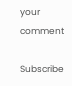your comment

Subscribe